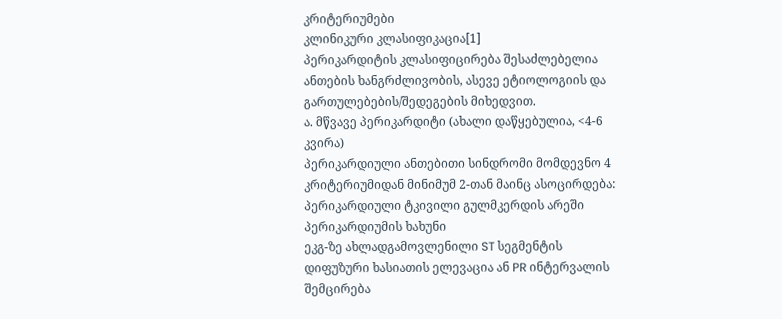კრიტერიუმები
კლინიკური კლასიფიკაცია[1]
პერიკარდიტის კლასიფიცირება შესაძლებელია ანთების ხანგრძლივობის, ასევე ეტიოლოგიის და გართულებების/შედეგების მიხედვით.
ა. მწვავე პერიკარდიტი (ახალი დაწყებულია, <4-6 კვირა)
პერიკარდიული ანთებითი სინდრომი მომდევნო 4 კრიტერიუმიდან მინიმუმ 2-თან მაინც ასოცირდება:
პერიკარდიული ტკივილი გულმკერდის არეში
პერიკარდიუმის ხახუნი
ეკგ-ზე ახლადგამოვლენილი ST სეგმენტის დიფუზური ხასიათის ელევაცია ან PR ინტერვალის შემცირება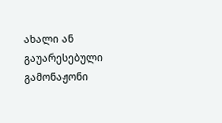ახალი ან გაუარესებული გამონაჟონი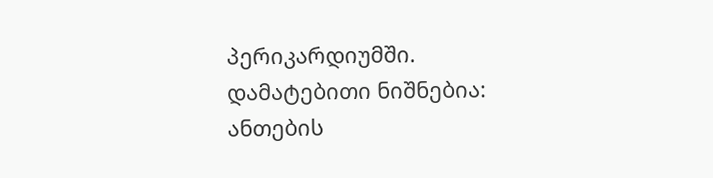პერიკარდიუმში.
დამატებითი ნიშნებია:
ანთების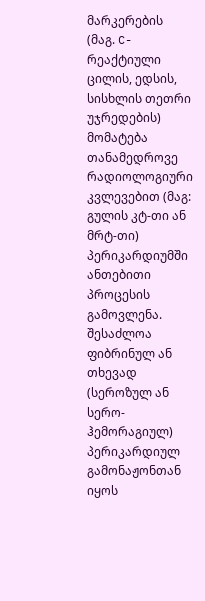მარკერების (მაგ. C-რეაქტიული ცილის, ედსის, სისხლის თეთრი უჯრედების) მომატება
თანამედროვე რადიოლოგიური კვლევებით (მაგ: გულის კტ-თი ან მრტ-თი) პერიკარდიუმში ანთებითი პროცესის გამოვლენა.
შესაძლოა ფიბრინულ ან თხევად (სეროზულ ან სერო-ჰემორაგიულ) პერიკარდიულ გამონაჟონთან იყოს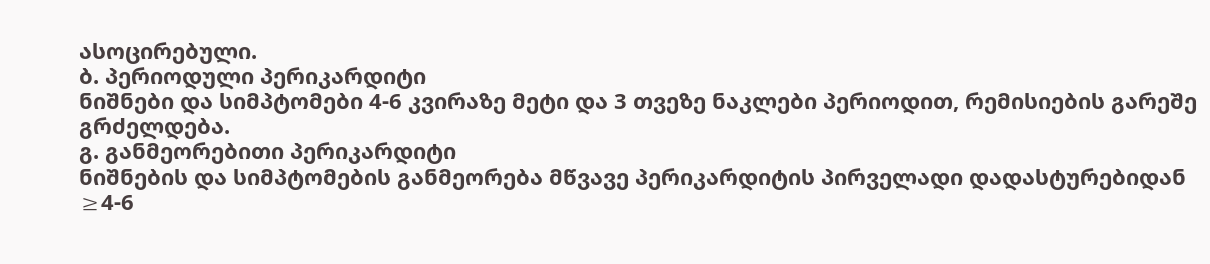ასოცირებული.
ბ. პერიოდული პერიკარდიტი
ნიშნები და სიმპტომები 4-6 კვირაზე მეტი და 3 თვეზე ნაკლები პერიოდით, რემისიების გარეშე გრძელდება.
გ. განმეორებითი პერიკარდიტი
ნიშნების და სიმპტომების განმეორება მწვავე პერიკარდიტის პირველადი დადასტურებიდან ≥4-6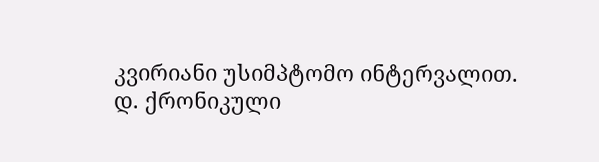კვირიანი უსიმპტომო ინტერვალით.
დ. ქრონიკული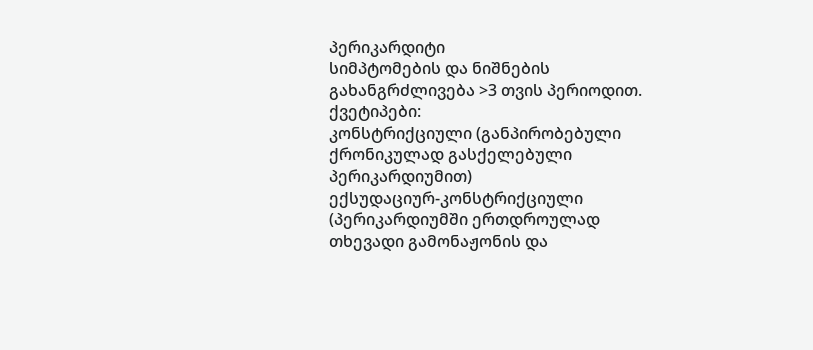პერიკარდიტი
სიმპტომების და ნიშნების გახანგრძლივება >3 თვის პერიოდით.
ქვეტიპები:
კონსტრიქციული (განპირობებული ქრონიკულად გასქელებული პერიკარდიუმით)
ექსუდაციურ-კონსტრიქციული (პერიკარდიუმში ერთდროულად თხევადი გამონაჟონის და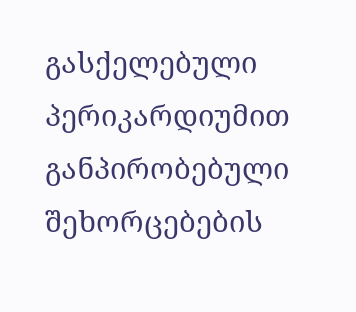გასქელებული პერიკარდიუმით განპირობებული შეხორცებების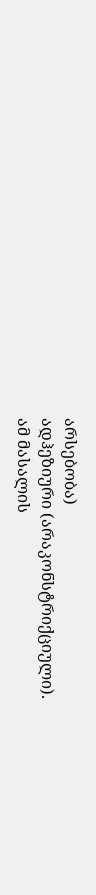არსებობა)
ადჰეზიური (არაკონსტრიქციული).
ამ მასალის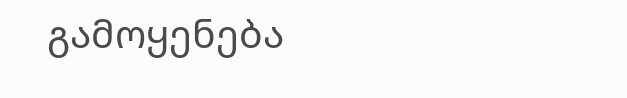გამოყენება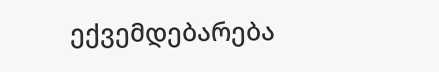ექვემდებარება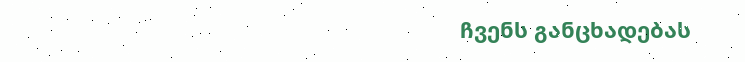ჩვენს განცხადებას